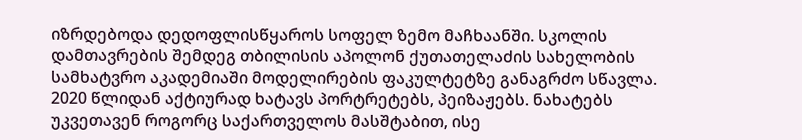იზრდებოდა დედოფლისწყაროს სოფელ ზემო მაჩხაანში. სკოლის დამთავრების შემდეგ თბილისის აპოლონ ქუთათელაძის სახელობის სამხატვრო აკადემიაში მოდელირების ფაკულტეტზე განაგრძო სწავლა.
2020 წლიდან აქტიურად ხატავს პორტრეტებს, პეიზაჟებს. ნახატებს უკვეთავენ როგორც საქართველოს მასშტაბით, ისე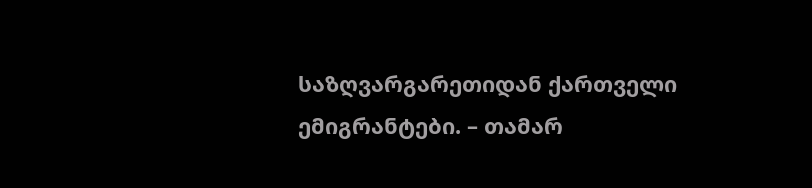საზღვარგარეთიდან ქართველი ემიგრანტები. – თამარ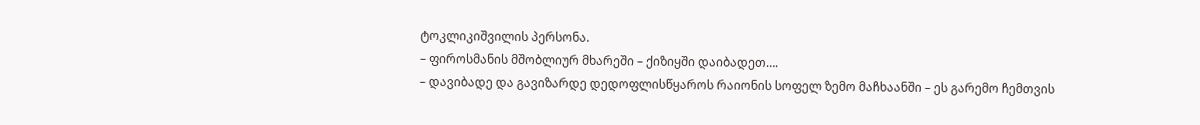ტოკლიკიშვილის პერსონა.
– ფიროსმანის მშობლიურ მხარეში – ქიზიყში დაიბადეთ….
– დავიბადე და გავიზარდე დედოფლისწყაროს რაიონის სოფელ ზემო მაჩხაანში – ეს გარემო ჩემთვის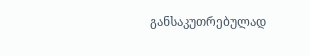განსაკუთრებულად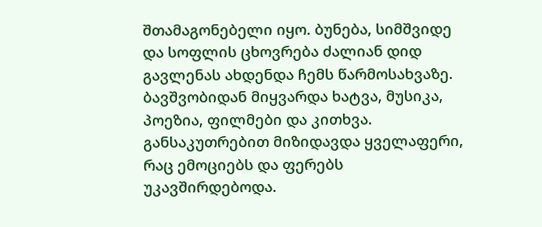შთამაგონებელი იყო. ბუნება, სიმშვიდე და სოფლის ცხოვრება ძალიან დიდ გავლენას ახდენდა ჩემს წარმოსახვაზე. ბავშვობიდან მიყვარდა ხატვა, მუსიკა, პოეზია, ფილმები და კითხვა. განსაკუთრებით მიზიდავდა ყველაფერი, რაც ემოციებს და ფერებს უკავშირდებოდა.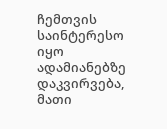ჩემთვის საინტერესო იყო ადამიანებზე დაკვირვება, მათი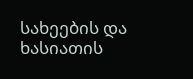სახეების და ხასიათის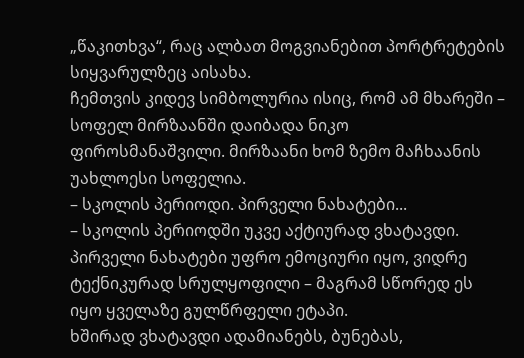„წაკითხვა“, რაც ალბათ მოგვიანებით პორტრეტების სიყვარულზეც აისახა.
ჩემთვის კიდევ სიმბოლურია ისიც, რომ ამ მხარეში – სოფელ მირზაანში დაიბადა ნიკო ფიროსმანაშვილი. მირზაანი ხომ ზემო მაჩხაანის უახლოესი სოფელია.
– სკოლის პერიოდი. პირველი ნახატები...
– სკოლის პერიოდში უკვე აქტიურად ვხატავდი. პირველი ნახატები უფრო ემოციური იყო, ვიდრე ტექნიკურად სრულყოფილი – მაგრამ სწორედ ეს იყო ყველაზე გულწრფელი ეტაპი.
ხშირად ვხატავდი ადამიანებს, ბუნებას,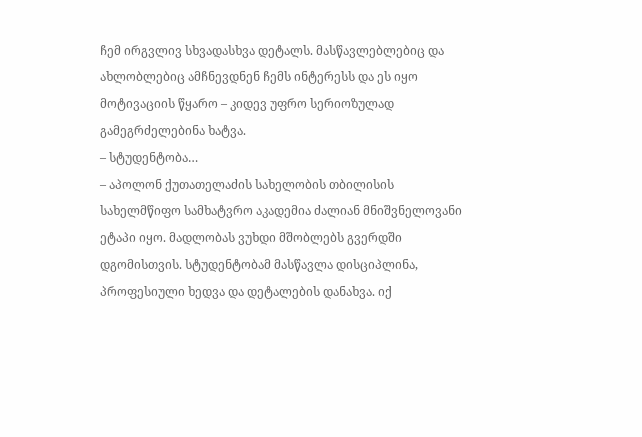ჩემ ირგვლივ სხვადასხვა დეტალს. მასწავლებლებიც და ახლობლებიც ამჩნევდნენ ჩემს ინტერესს და ეს იყო მოტივაციის წყარო – კიდევ უფრო სერიოზულად გამეგრძელებინა ხატვა.
– სტუდენტობა…
– აპოლონ ქუთათელაძის სახელობის თბილისის სახელმწიფო სამხატვრო აკადემია ძალიან მნიშვნელოვანი ეტაპი იყო. მადლობას ვუხდი მშობლებს გვერდში დგომისთვის. სტუდენტობამ მასწავლა დისციპლინა, პროფესიული ხედვა და დეტალების დანახვა. იქ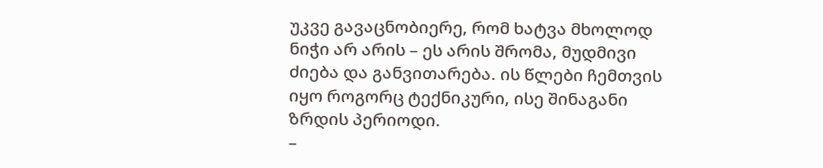უკვე გავაცნობიერე, რომ ხატვა მხოლოდ ნიჭი არ არის – ეს არის შრომა, მუდმივი ძიება და განვითარება. ის წლები ჩემთვის იყო როგორც ტექნიკური, ისე შინაგანი ზრდის პერიოდი.
–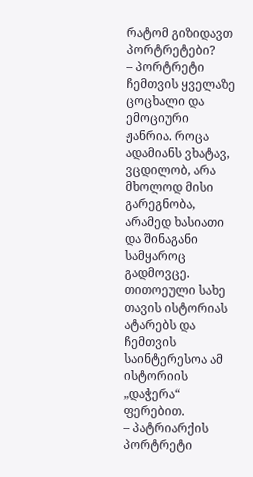რატომ გიზიდავთ პორტრეტები?
– პორტრეტი ჩემთვის ყველაზე ცოცხალი და ემოციური ჟანრია. როცა ადამიანს ვხატავ, ვცდილობ, არა მხოლოდ მისი გარეგნობა, არამედ ხასიათი და შინაგანი სამყაროც გადმოვცე. თითოეული სახე თავის ისტორიას ატარებს და ჩემთვის საინტერესოა ამ ისტორიის „დაჭერა“ ფერებით.
– პატრიარქის პორტრეტი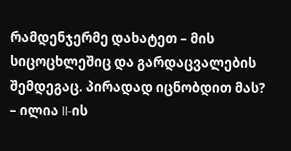რამდენჯერმე დახატეთ – მის სიცოცხლეშიც და გარდაცვალების შემდეგაც. პირადად იცნობდით მას?
– ილია II-ის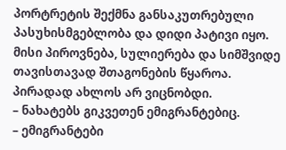პორტრეტის შექმნა განსაკუთრებული პასუხისმგებლობა და დიდი პატივი იყო. მისი პიროვნება, სულიერება და სიმშვიდე თავისთავად შთაგონების წყაროა. პირადად ახლოს არ ვიცნობდი.
– ნახატებს გიკვეთენ ემიგრანტებიც.
– ემიგრანტები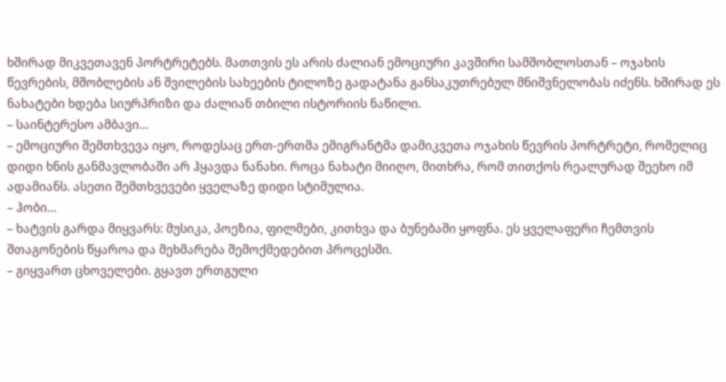ხშირად მიკვეთავენ პორტრეტებს. მათთვის ეს არის ძალიან ემოციური კავშირი სამშობლოსთან – ოჯახის წევრების, მშობლების ან შვილების სახეების ტილოზე გადატანა განსაკუთრებულ მნიშვნელობას იძენს. ხშირად ეს ნახატები ხდება სიურპრიზი და ძალიან თბილი ისტორიის ნაწილი.
– საინტერესო ამბავი…
– ემოციური შემთხვევა იყო, როდესაც ერთ-ერთმა ემიგრანტმა დამიკვეთა ოჯახის წევრის პორტრეტი, რომელიც დიდი ხნის განმავლობაში არ ჰყავდა ნანახი. როცა ნახატი მიიღო, მითხრა, რომ თითქოს რეალურად შეეხო იმ ადამიანს. ასეთი შემთხვევები ყველაზე დიდი სტიმულია.
– ჰობი…
– ხატვის გარდა მიყვარს: მუსიკა, პოეზია, ფილმები, კითხვა და ბუნებაში ყოფნა. ეს ყველაფერი ჩემთვის შთაგონების წყაროა და მეხმარება შემოქმედებით პროცესში.
– გიყვართ ცხოველები. გყავთ ერთგული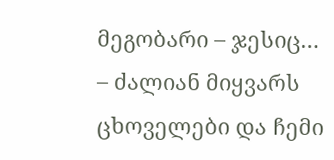მეგობარი – ჯესიც…
– ძალიან მიყვარს ცხოველები და ჩემი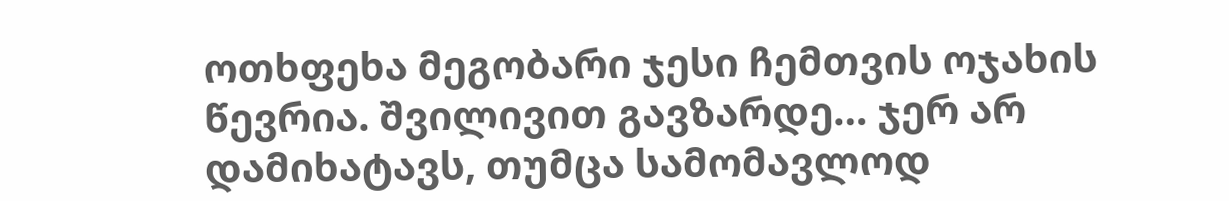ოთხფეხა მეგობარი ჯესი ჩემთვის ოჯახის წევრია. შვილივით გავზარდე… ჯერ არ დამიხატავს, თუმცა სამომავლოდ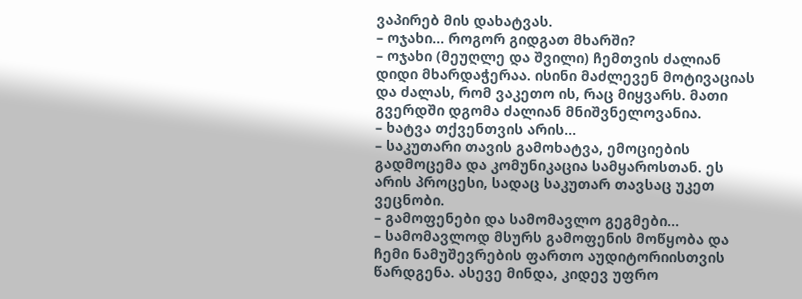ვაპირებ მის დახატვას.
– ოჯახი… როგორ გიდგათ მხარში?
– ოჯახი (მეუღლე და შვილი) ჩემთვის ძალიან დიდი მხარდაჭერაა. ისინი მაძლევენ მოტივაციას და ძალას, რომ ვაკეთო ის, რაც მიყვარს. მათი გვერდში დგომა ძალიან მნიშვნელოვანია.
– ხატვა თქვენთვის არის…
– საკუთარი თავის გამოხატვა, ემოციების გადმოცემა და კომუნიკაცია სამყაროსთან. ეს არის პროცესი, სადაც საკუთარ თავსაც უკეთ ვეცნობი.
– გამოფენები და სამომავლო გეგმები…
– სამომავლოდ მსურს გამოფენის მოწყობა და ჩემი ნამუშევრების ფართო აუდიტორიისთვის წარდგენა. ასევე მინდა, კიდევ უფრო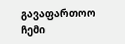გავაფართოო ჩემი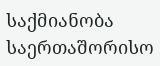საქმიანობა საერთაშორისო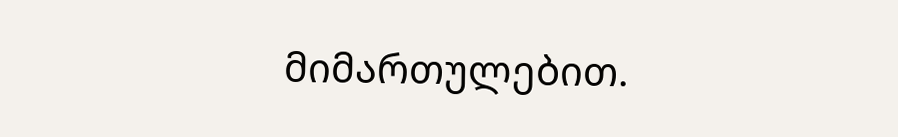მიმართულებით.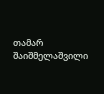თამარ შაიშმელაშვილი